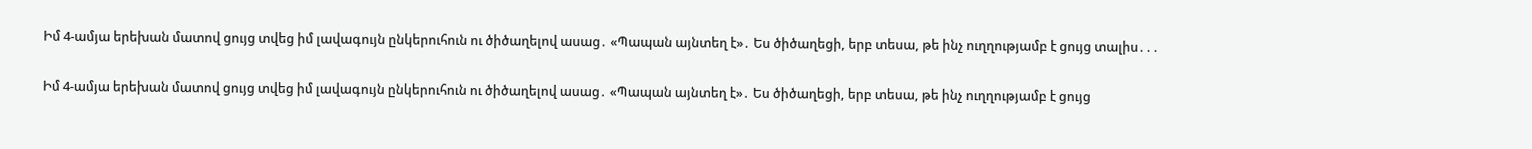Իմ 4-ամյա երեխան մատով ցույց տվեց իմ լավագույն ընկերուհուն ու ծիծաղելով ասաց․ «Պապան այնտեղ է»․ Ես ծիծաղեցի, երբ տեսա, թե ինչ ուղղությամբ է ցույց տալիս․․․

Իմ 4-ամյա երեխան մատով ցույց տվեց իմ լավագույն ընկերուհուն ու ծիծաղելով ասաց․ «Պապան այնտեղ է»․ Ես ծիծաղեցի, երբ տեսա, թե ինչ ուղղությամբ է ցույց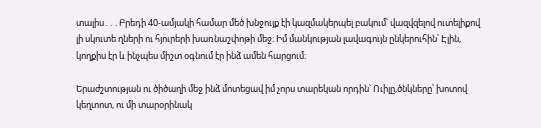տալիս․․․Բրեդի 40-ամյակի համար մեծ խնջույք էի կազմակերպել բակում՝ վազվզելով ուտելիքով լի սկուտե ղների ու հյուրերի խառնաշփոթի մեջ։ Իմ մանկության լավագույն ընկերուհին՝ Էլին, կողքիս էր և ինչպես միշտ օգնում էր ինձ ամեն հարցում։

Երաժշտության ու ծիծաղի մեջ ինձ մոտեցավ իմ չորս տարեկան որդին՝ Ուիլը,ծնկները՝ խոտով կեղտոտ, ու մի տարօրինակ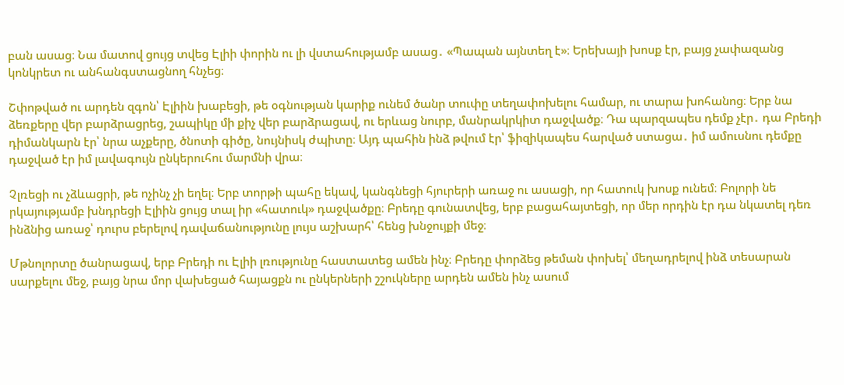բան ասաց։ Նա մատով ցույց տվեց Էլիի փորին ու լի վստահությամբ ասաց․ «Պապան այնտեղ է»։ Երեխայի խոսք էր, բայց չափազանց կոնկրետ ու անհանգստացնող հնչեց։

Շփոթված ու արդեն զգոն՝ Էլիին խաբեցի, թե օգնության կարիք ունեմ ծանր տուփը տեղափոխելու համար, ու տարա խոհանոց։ Երբ նա ձեռքերը վեր բարձրացրեց, շապիկը մի քիչ վեր բարձրացավ, ու երևաց նուրբ, մանրակրկիտ դաջվածք։ Դա պարզապես դեմք չէր․ դա Բրեդի դիմանկարն էր՝ նրա աչքերը, ծնոտի գիծը, նույնիսկ ժպիտը։ Այդ պահին ինձ թվում էր՝ ֆիզիկապես հարված ստացա․ իմ ամուսնու դեմքը դաջված էր իմ լավագույն ընկերուհու մարմնի վրա։

Չլռեցի ու չձևացրի, թե ոչինչ չի եղել։ Երբ տորթի պահը եկավ, կանգնեցի հյուրերի առաջ ու ասացի, որ հատուկ խոսք ունեմ։ Բոլորի նե րկայությամբ խնդրեցի Էլիին ցույց տալ իր «հատուկ» դաջվածքը։ Բրեդը գունատվեց, երբ բացահայտեցի, որ մեր որդին էր դա նկատել դեռ ինձնից առաջ՝ դուրս բերելով դավաճանությունը լույս աշխարհ՝ հենց խնջույքի մեջ։

Մթնոլորտը ծանրացավ, երբ Բրեդի ու Էլիի լռությունը հաստատեց ամեն ինչ։ Բրեդը փորձեց թեման փոխել՝ մեղադրելով ինձ տեսարան սարքելու մեջ, բայց նրա մոր վախեցած հայացքն ու ընկերների շշուկները արդեն ամեն ինչ ասում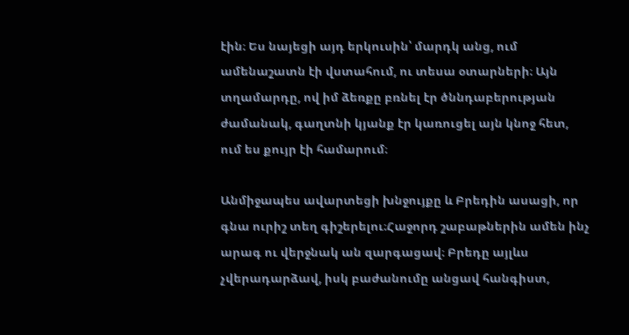էին։ Ես նայեցի այդ երկուսին՝ մարդկ անց, ում ամենաշատն էի վստահում, ու տեսա օտարների։ Այն տղամարդը, ով իմ ձեռքը բռնել էր ծննդաբերության ժամանակ, գաղտնի կյանք էր կառուցել այն կնոջ հետ, ում ես քույր էի համարում։

Անմիջապես ավարտեցի խնջույքը և Բրեդին ասացի, որ գնա ուրիշ տեղ գիշերելու։Հաջորդ շաբաթներին ամեն ինչ արագ ու վերջնակ ան զարգացավ։ Բրեդը այլևս չվերադարձավ, իսկ բաժանումը անցավ հանգիստ,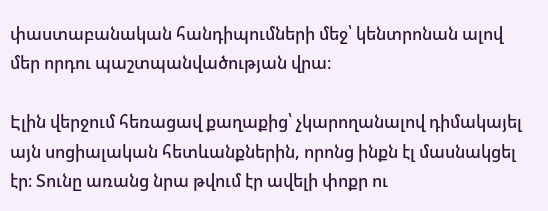փաստաբանական հանդիպումների մեջ՝ կենտրոնան ալով մեր որդու պաշտպանվածության վրա։

Էլին վերջում հեռացավ քաղաքից՝ չկարողանալով դիմակայել այն սոցիալական հետևանքներին, որոնց ինքն էլ մասնակցել էր։ Տունը առանց նրա թվում էր ավելի փոքր ու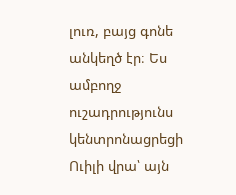լուռ, բայց գոնե անկեղծ էր։ Ես ամբողջ ուշադրությունս կենտրոնացրեցի Ուիլի վրա՝ այն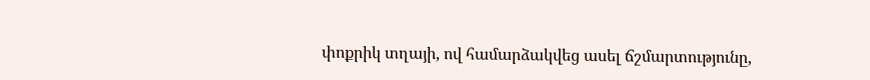փոքրիկ տղայի, ով համարձակվեց ասել ճշմարտությունը,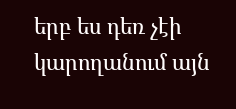երբ ես դեռ չէի կարողանում այն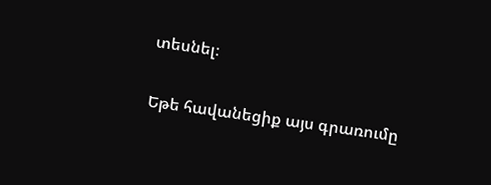տեսնել։

Եթե հավանեցիք այս գրառումը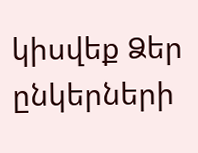կիսվեք Ձեր ընկերների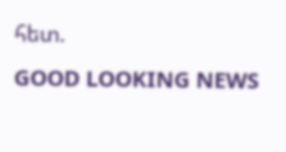հետ.
GOOD LOOKING NEWS